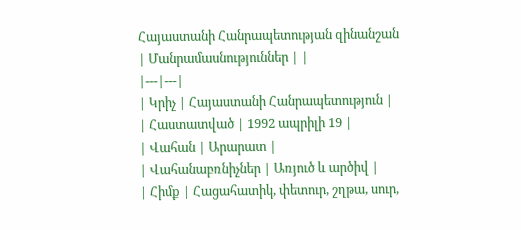Հայաստանի Հանրապետության զինանշան
| Մանրամասնություններ | |
|---|---|
| Կրիչ | Հայաստանի Հանրապետություն |
| Հաստատված | 1992 ապրիլի 19 |
| Վահան | Արարատ |
| Վահանաբռնիչներ | Առյուծ և արծիվ |
| Հիմք | Հացահատիկ, փետուր, շղթա, սուր,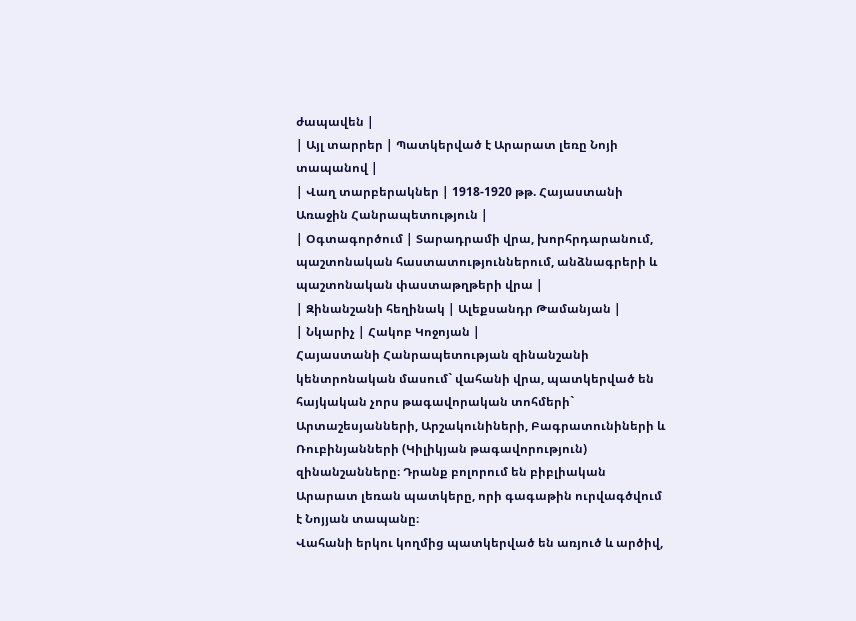ժապավեն |
| Այլ տարրեր | Պատկերված է Արարատ լեռը Նոյի տապանով |
| Վաղ տարբերակներ | 1918-1920 թթ. Հայաստանի Առաջին Հանրապետություն |
| Օգտագործում | Տարադրամի վրա, խորհրդարանում, պաշտոնական հաստատություններում, անձնագրերի և պաշտոնական փաստաթղթերի վրա |
| Զինանշանի հեղինակ | Ալեքսանդր Թամանյան |
| Նկարիչ | Հակոբ Կոջոյան |
Հայաստանի Հանրապետության զինանշանի կենտրոնական մասում` վահանի վրա, պատկերված են հայկական չորս թագավորական տոհմերի` Արտաշեսյանների, Արշակունիների, Բագրատունիների և Ռուբինյանների (Կիլիկյան թագավորություն) զինանշանները։ Դրանք բոլորում են բիբլիական Արարատ լեռան պատկերը, որի գագաթին ուրվագծվում է Նոյյան տապանը։
Վահանի երկու կողմից պատկերված են առյուծ և արծիվ,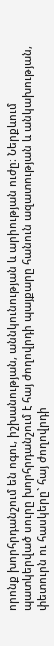որոնք խորհրդանշում են ոգու, իշխանության, աննկունության և արիության ուժը։ Ներքևում պատկերված սուրը խորհրդանշում է հայ ժողովրդի պայքարը հանուն ազատության և անկախության, փետուրն ու հասկերը` հայ ժողովրդի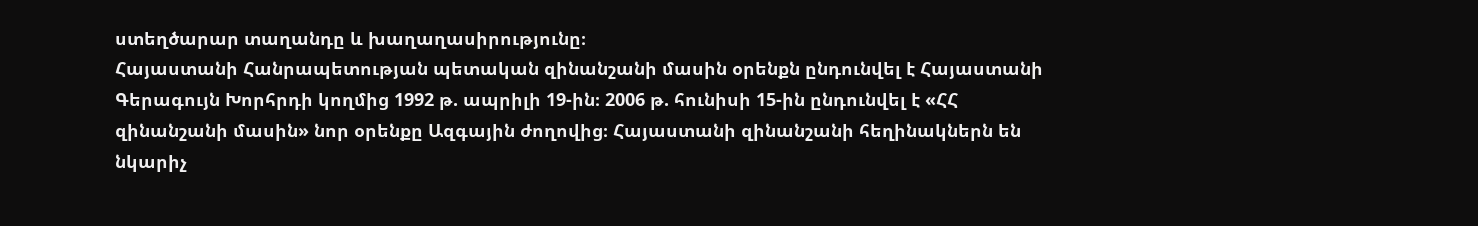ստեղծարար տաղանդը և խաղաղասիրությունը։
Հայաստանի Հանրապետության պետական զինանշանի մասին օրենքն ընդունվել է Հայաստանի Գերագույն Խորհրդի կողմից 1992 թ. ապրիլի 19-ին։ 2006 թ. հունիսի 15-ին ընդունվել է «ՀՀ զինանշանի մասին» նոր օրենքը Ազգային ժողովից։ Հայաստանի զինանշանի հեղինակներն են նկարիչ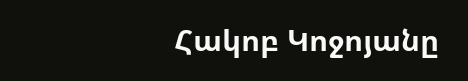Հակոբ Կոջոյանը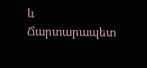և Ճարտարապետ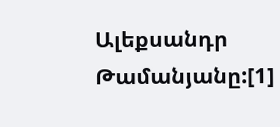Ալեքսանդր Թամանյանը:[1]